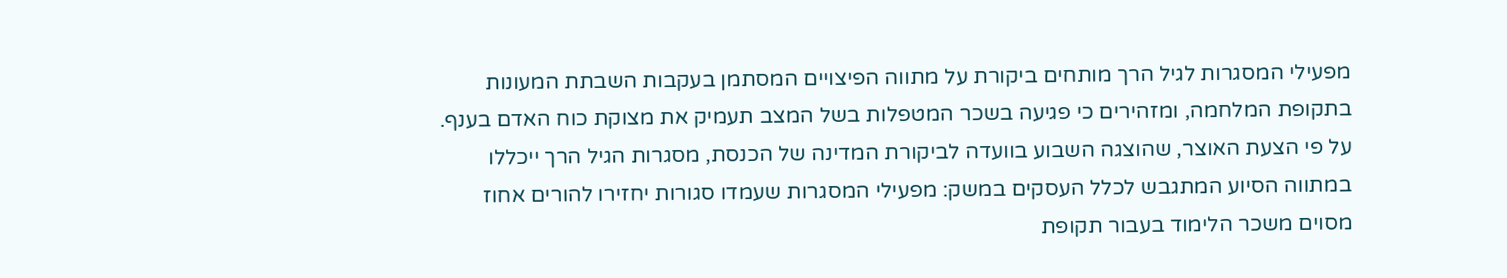מפעילי המסגרות לגיל הרך מותחים ביקורת על מתווה הפיצויים המסתמן בעקבות השבתת המעונות בתקופת המלחמה, ומזהירים כי פגיעה בשכר המטפלות בשל המצב תעמיק את מצוקת כוח האדם בענף.
על פי הצעת האוצר, שהוצגה השבוע בוועדה לביקורת המדינה של הכנסת, מסגרות הגיל הרך ייכללו במתווה הסיוע המתגבש לכלל העסקים במשק: מפעילי המסגרות שעמדו סגורות יחזירו להורים אחוז מסוים משכר הלימוד בעבור תקופת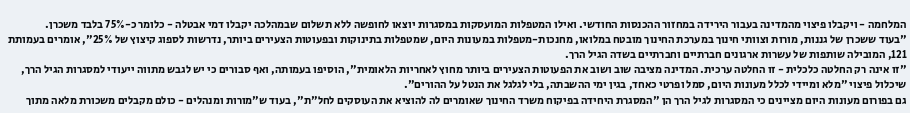המלחמה - ויקבלו פיצוי מהמדינה בעבור הירידה במחזור ההכנסות החודשי. ואילו המטפלות המועסקות במסגרות יוצאו לחופשה ללא תשלום שבמהלכה יקבלו דמי אבטלה - כלומר כ-75% בלבד משכרן.
"בעוד ששכרן של גננות, מורות וצוותי חינוך במערכת החינוך מובטח במלואו, מחנכות-מטפלות במעונות היום, שמטפלות בתינוקות ובפעוטות הצעירים ביותר, נדרשות לספוג קיצוץ של 25%", אומרים בעמותת 121, המובילה שותפות של עשרות ארגונים חברתיים וחברתיים בשדה הגיל הרך.
"זו אינה רק החלטה כלכלית - זו החלטה ערכית. המדינה מציבה שוב ושוב את הפעוטות הצעירים ביותר מחוץ לאחריות הלאומית", הוסיפו בעמותה, ואף סבורים כי יש לגבש מתווה ייעודי למסגרות הגיל הרך, שיכלול פיצוי "מלא ומיידי לכלל מעונות היום, סמל ופרטי כאחד, בגין ימי ההשבתה, בלי לגלגל את הנטל על ההורים".
גם בפורום מעונות היום מציינים כי המסגרות לגיל הרך הן "המסגרת היחידה בפיקוח משרד החינוך שאומרים לה להוציא את העוסקים לחל"ת", בעוד ש"מורות ומנהלים - כולם מקבלים משכורת מלאה מתוך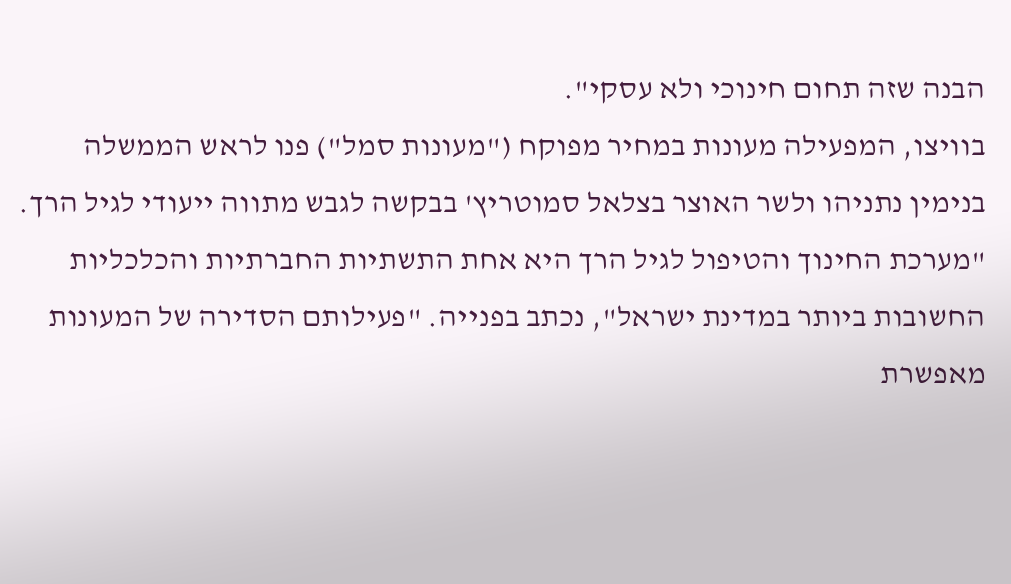הבנה שזה תחום חינוכי ולא עסקי".
בוויצו, המפעילה מעונות במחיר מפוקח ("מעונות סמל") פנו לראש הממשלה בנימין נתניהו ולשר האוצר בצלאל סמוטריץ' בבקשה לגבש מתווה ייעודי לגיל הרך. "מערכת החינוך והטיפול לגיל הרך היא אחת התשתיות החברתיות והכלכליות החשובות ביותר במדינת ישראל", נכתב בפנייה. "פעילותם הסדירה של המעונות מאפשרת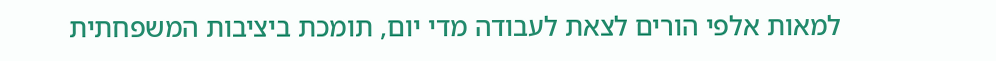למאות אלפי הורים לצאת לעבודה מדי יום, תומכת ביציבות המשפחתית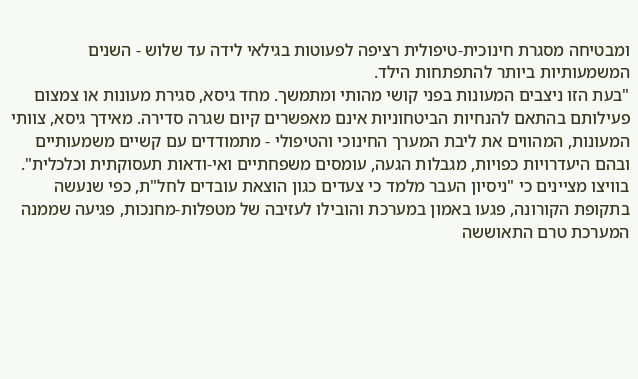ומבטיחה מסגרת חינוכית-טיפולית רציפה לפעוטות בגילאי לידה עד שלוש - השנים המשמעותיות ביותר להתפתחות הילד.
"בעת הזו ניצבים המעונות בפני קושי מהותי ומתמשך. מחד גיסא, סגירת מעונות או צמצום פעילותם בהתאם להנחיות הביטחוניות אינם מאפשרים קיום שגרה סדירה. מאידך גיסא, צוותי המעונות, המהווים את ליבת המערך החינוכי והטיפולי - מתמודדים עם קשיים משמעותיים ובהם היעדרויות כפויות, מגבלות הגעה, עומסים משפחתיים ואי-ודאות תעסוקתית וכלכלית".
בוויצו מציינים כי "ניסיון העבר מלמד כי צעדים כגון הוצאת עובדים לחל"ת, כפי שנעשה בתקופת הקורונה, פגעו באמון במערכת והובילו לעזיבה של מטפלות-מחנכות, פגיעה שממנה המערכת טרם התאוששה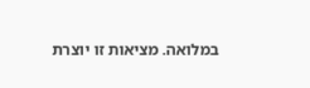במלואה. מציאות זו יוצרת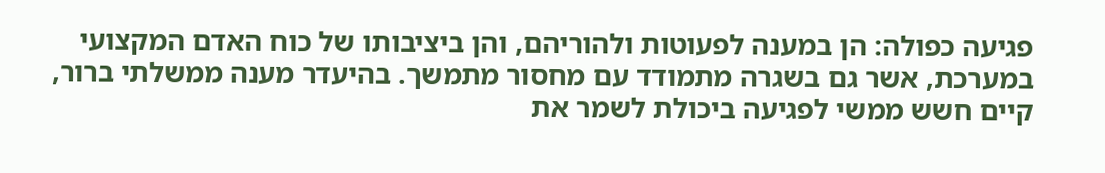פגיעה כפולה: הן במענה לפעוטות ולהוריהם, והן ביציבותו של כוח האדם המקצועי במערכת, אשר גם בשגרה מתמודד עם מחסור מתמשך. בהיעדר מענה ממשלתי ברור, קיים חשש ממשי לפגיעה ביכולת לשמר את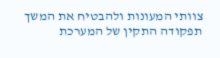צוותי המעונות ולהבטיח את המשך תפקודה התקין של המערכת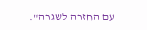עם החזרה לשגרה".